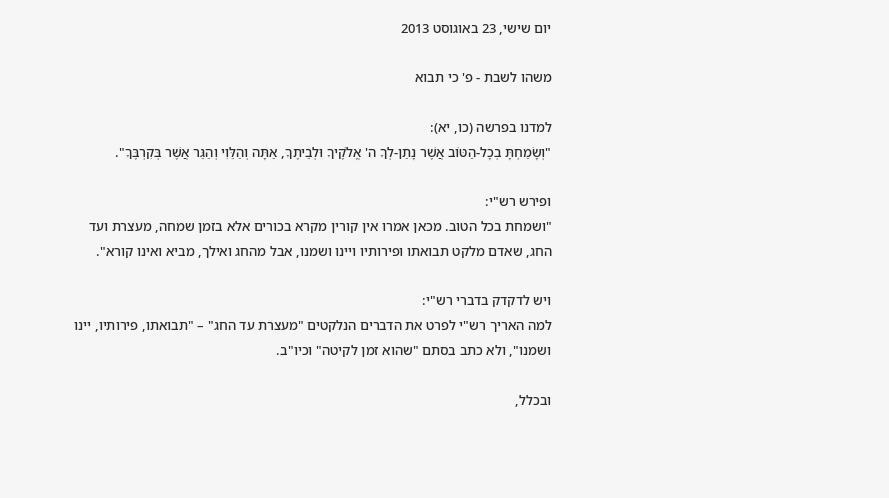יום שישי, 23 באוגוסט 2013

משהו לשבת - פ' כי תבוא

למדנו בפרשה (כו, יא):
"וְשָׂמַחְתָּ בְכָל-הַטּוֹב אֲשֶׁר נָתַן-לְךָ ה' אֱלֹקֶיךָ וּלְבֵיתֶךָ, אַתָּה וְהַלֵּוִי וְהַגֵּר אֲשֶׁר בְּקִרְבֶּךָ".

ופירש רש"י:
"ושמחת בכל הטוב. מכאן אמרו אין קורין מקרא בכורים אלא בזמן שמחה, מעצרת ועד החג, שאדם מלקט תבואתו ופירותיו ויינו ושמנו, אבל מהחג ואילך, מביא ואינו קורא".

ויש לדקדק בדברי רש"י:
למה האריך רש"י לפרט את הדברים הנלקטים "מעצרת עד החג" – "תבואתו, פירותיו, יינו ושמנו", ולא כתב בסתם "שהוא זמן לקיטה" וכיו"ב.

ובכלל,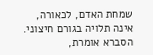שמחת האדם, לכאורה, אינה תלויה בגורם חיצוני. הסברא אומרת,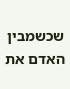שכשמבין האדם את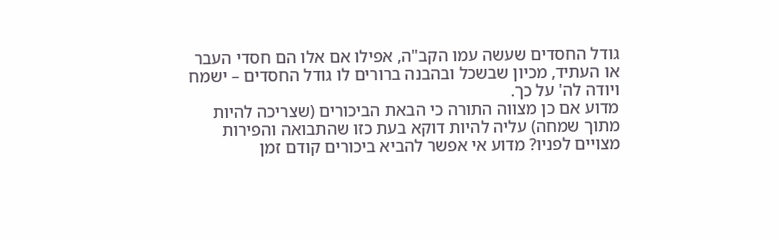גודל החסדים שעשה עמו הקב"ה, אפילו אם אלו הם חסדי העבר או העתיד, מכיון שבשכל ובהבנה ברורים לו גודל החסדים – ישמח ויודה לה' על כך.
מדוע אם כן מצווה התורה כי הבאת הביכורים (שצריכה להיות מתוך שמחה) עליה להיות דוקא בעת כזו שהתבואה והפירות מצויים לפניו? מדוע אי אפשר להביא ביכורים קודם זמן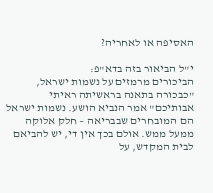האסיפה או לאחריה?

י"ל הביאור בזה בדא"פ:
הביכורים מרמזים על נשמות ישראל, "כבכורה בתאנה בראשיתה ראיתי אבותיכם" אמר הנביא הושע. נשמות ישראל הם המובחרים שבבריאה – חלק אלוקה ממעל ממש. אולם בכך אין די, יש להביאם לבית המקדש, על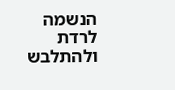הנשמה לרדת ולהתלבש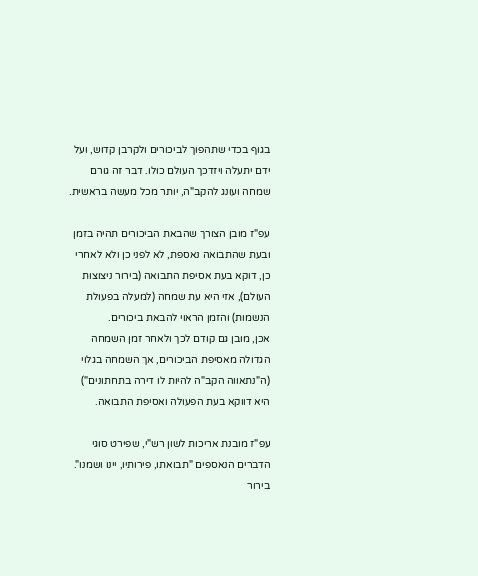בגוף בכדי שתהפוך לביכורים ולקרבן קדוש, ועל ידם יתעלה ויזדכך העולם כולו. דבר זה גורם שמחה ועונג להקב"ה, יותר מכל מעשה בראשית.

עפ"ז מובן הצורך שהבאת הביכורים תהיה בזמן ובעת שהתבואה נאספת, לא לפני כן ולא לאחרי כן, דוקא בעת אסיפת התבואה (בירור ניצוצות העולם), אזי היא עת שמחה (למעלה בפעולת הנשמות) והזמן הראוי להבאת ביכורים.
אכן, מובן גם קודם לכך ולאחר זמן השמחה הגדולה מאסיפת הביכורים, אך השמחה בגלוי (ה"נתאווה הקב"ה להיות לו דירה בתחתונים") היא דווקא בעת הפעולה ואסיפת התבואה.

עפ"ז מובנת אריכות לשון רש"י, שפירט סוגי הדברים הנאספים "תבואתו, פירותיו, יינו ושמנו". בירור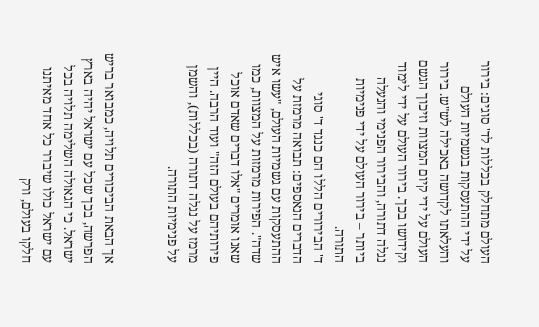העולם מתחלק בכללות לד' סוגים: בירור על ידי ההתעסקות בגשמיות העולם והעלאתו לקדושה באכילה לש"ש. בירור העולם על ידי קיום המצוות וזיכוך הגשם וקידושו בכך. בירור העולם על ידי לימוד נגלה דתורה, והבירור הפנימי והנעלה ביותר – בירור העולם על ידי פנימיות התורה.
ד' הבירורים הללו הם כנגד ד' סוגי הדברים הנאספים: תבואה מרמזת על ההתעסקות עם גשמיות העולם, "עשו איש שדה". הפירות מרמזות על המצוות, כמו שאנו אומרים "אלו דברים שאדם אוכל פירותיהם בעולם הזה" ועוד הרבה. היין מרמז על נגלה דתורה (בכללות), והשמן על פנימיות התורה.


אך הבאת הביכורים תלויה, כמבואר בריש הפרשה, בכך שכל עם ישראל יהיה בארץ ישראל. כי הגאולה השלימה תלויה בכל עם ישראל כולו שיברר כל אחד מאיתנו חלקו בעולם, ורק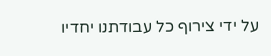על ידי צירוף כל עבודתנו יחדיו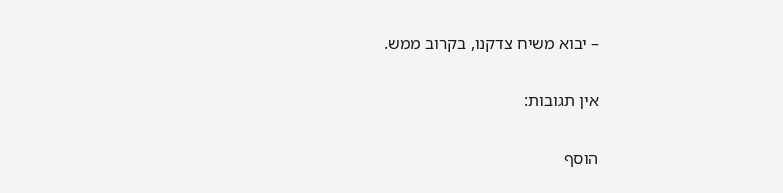– יבוא משיח צדקנו, בקרוב ממש.

אין תגובות:

הוסף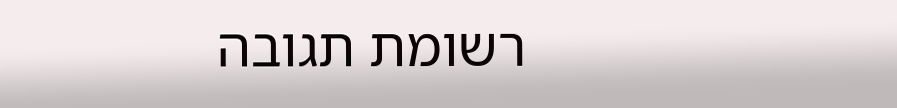רשומת תגובה